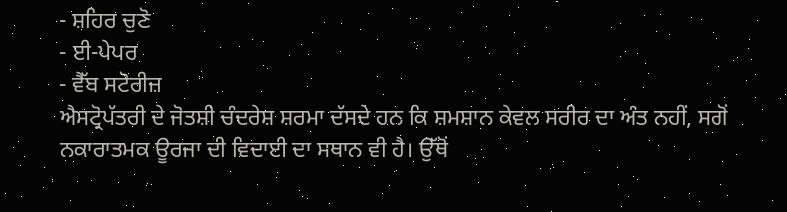- ਸ਼ਹਿਰ ਚੁਣੋ
- ਈ-ਪੇਪਰ
- ਵੈੱਬ ਸਟੋਰੀਜ਼
ਐਸਟ੍ਰੋਪੱਤਰੀ ਦੇ ਜੋਤਸ਼ੀ ਚੰਦਰੇਸ਼ ਸ਼ਰਮਾ ਦੱਸਦੇ ਹਨ ਕਿ ਸ਼ਮਸ਼ਾਨ ਕੇਵਲ ਸਰੀਰ ਦਾ ਅੰਤ ਨਹੀਂ, ਸਗੋਂ ਨਕਾਰਾਤਮਕ ਊਰਜਾ ਦੀ ਵਿਦਾਈ ਦਾ ਸਥਾਨ ਵੀ ਹੈ। ਉੱਥੋਂ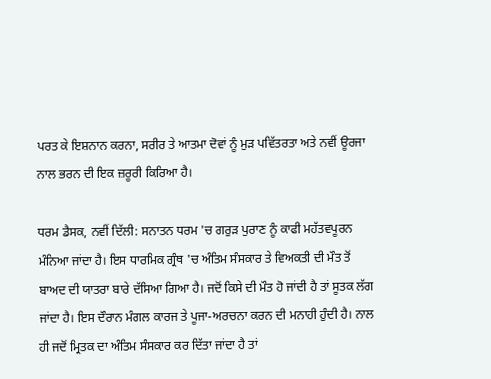ਪਰਤ ਕੇ ਇਸ਼ਨਾਨ ਕਰਨਾ, ਸਰੀਰ ਤੇ ਆਤਮਾ ਦੋਵਾਂ ਨੂੰ ਮੁੜ ਪਵਿੱਤਰਤਾ ਅਤੇ ਨਵੀਂ ਊਰਜਾ ਨਾਲ ਭਰਨ ਦੀ ਇਕ ਜ਼ਰੂਰੀ ਕਿਰਿਆ ਹੈ।

ਧਰਮ ਡੈਸਕ, ਨਵੀਂ ਦਿੱਲੀ: ਸਨਾਤਨ ਧਰਮ 'ਚ ਗਰੁੜ ਪੁਰਾਣ ਨੂੰ ਕਾਫੀ ਮਹੱਤਵਪੂਰਨ ਮੰਨਿਆ ਜਾਂਦਾ ਹੈ। ਇਸ ਧਾਰਮਿਕ ਗ੍ਰੰਥ 'ਚ ਅੰਤਿਮ ਸੰਸਕਾਰ ਤੇ ਵਿਅਕਤੀ ਦੀ ਮੌਤ ਤੋਂ ਬਾਅਦ ਦੀ ਯਾਤਰਾ ਬਾਰੇ ਦੱਸਿਆ ਗਿਆ ਹੈ। ਜਦੋਂ ਕਿਸੇ ਦੀ ਮੌਤ ਹੋ ਜਾਂਦੀ ਹੈ ਤਾਂ ਸੂਤਕ ਲੱਗ ਜਾਂਦਾ ਹੈ। ਇਸ ਦੌਰਾਨ ਮੰਗਲ ਕਾਰਜ ਤੇ ਪੂਜਾ-ਅਰਚਨਾ ਕਰਨ ਦੀ ਮਨਾਹੀ ਹੁੰਦੀ ਹੈ। ਨਾਲ ਹੀ ਜਦੋਂ ਮ੍ਰਿਤਕ ਦਾ ਅੰਤਿਮ ਸੰਸਕਾਰ ਕਰ ਦਿੱਤਾ ਜਾਂਦਾ ਹੈ ਤਾਂ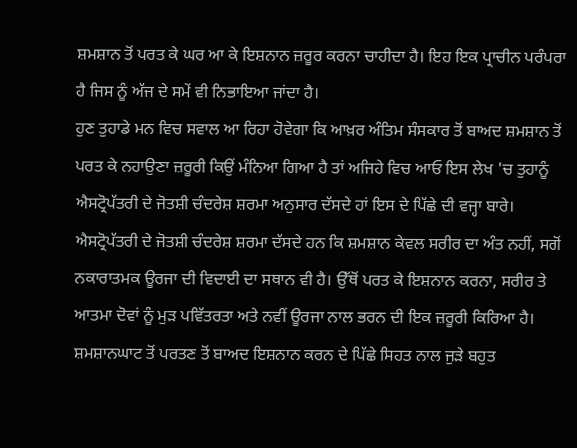ਸ਼ਮਸ਼ਾਨ ਤੋਂ ਪਰਤ ਕੇ ਘਰ ਆ ਕੇ ਇਸ਼ਨਾਨ ਜ਼ਰੂਰ ਕਰਨਾ ਚਾਹੀਦਾ ਹੈ। ਇਹ ਇਕ ਪ੍ਰਾਚੀਨ ਪਰੰਪਰਾ ਹੈ ਜਿਸ ਨੂੰ ਅੱਜ ਦੇ ਸਮੇਂ ਵੀ ਨਿਭਾਇਆ ਜਾਂਦਾ ਹੈ।
ਹੁਣ ਤੁਹਾਡੇ ਮਨ ਵਿਚ ਸਵਾਲ ਆ ਰਿਹਾ ਹੋਵੇਗਾ ਕਿ ਆਖ਼ਰ ਅੰਤਿਮ ਸੰਸਕਾਰ ਤੋਂ ਬਾਅਦ ਸ਼ਮਸ਼ਾਨ ਤੋਂ ਪਰਤ ਕੇ ਨਹਾਉਣਾ ਜ਼ਰੂਰੀ ਕਿਉਂ ਮੰਨਿਆ ਗਿਆ ਹੈ ਤਾਂ ਅਜਿਹੇ ਵਿਚ ਆਓ ਇਸ ਲੇਖ 'ਚ ਤੁਹਾਨੂੰ ਐਸਟ੍ਰੋਪੱਤਰੀ ਦੇ ਜੋਤਸ਼ੀ ਚੰਦਰੇਸ਼ ਸ਼ਰਮਾ ਅਨੁਸਾਰ ਦੱਸਦੇ ਹਾਂ ਇਸ ਦੇ ਪਿੱਛੇ ਦੀ ਵਜ੍ਹਾ ਬਾਰੇ।
ਐਸਟ੍ਰੋਪੱਤਰੀ ਦੇ ਜੋਤਸ਼ੀ ਚੰਦਰੇਸ਼ ਸ਼ਰਮਾ ਦੱਸਦੇ ਹਨ ਕਿ ਸ਼ਮਸ਼ਾਨ ਕੇਵਲ ਸਰੀਰ ਦਾ ਅੰਤ ਨਹੀਂ, ਸਗੋਂ ਨਕਾਰਾਤਮਕ ਊਰਜਾ ਦੀ ਵਿਦਾਈ ਦਾ ਸਥਾਨ ਵੀ ਹੈ। ਉੱਥੋਂ ਪਰਤ ਕੇ ਇਸ਼ਨਾਨ ਕਰਨਾ, ਸਰੀਰ ਤੇ ਆਤਮਾ ਦੋਵਾਂ ਨੂੰ ਮੁੜ ਪਵਿੱਤਰਤਾ ਅਤੇ ਨਵੀਂ ਊਰਜਾ ਨਾਲ ਭਰਨ ਦੀ ਇਕ ਜ਼ਰੂਰੀ ਕਿਰਿਆ ਹੈ।
ਸ਼ਮਸ਼ਾਨਘਾਟ ਤੋਂ ਪਰਤਣ ਤੋਂ ਬਾਅਦ ਇਸ਼ਨਾਨ ਕਰਨ ਦੇ ਪਿੱਛੇ ਸਿਹਤ ਨਾਲ ਜੁੜੇ ਬਹੁਤ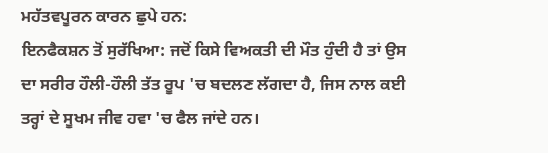ਮਹੱਤਵਪੂਰਨ ਕਾਰਨ ਛੁਪੇ ਹਨ:
ਇਨਫੈਕਸ਼ਨ ਤੋਂ ਸੁਰੱਖਿਆ: ਜਦੋਂ ਕਿਸੇ ਵਿਅਕਤੀ ਦੀ ਮੌਤ ਹੁੰਦੀ ਹੈ ਤਾਂ ਉਸ ਦਾ ਸਰੀਰ ਹੌਲੀ-ਹੌਲੀ ਤੱਤ ਰੂਪ 'ਚ ਬਦਲਣ ਲੱਗਦਾ ਹੈ, ਜਿਸ ਨਾਲ ਕਈ ਤਰ੍ਹਾਂ ਦੇ ਸੂਖਮ ਜੀਵ ਹਵਾ 'ਚ ਫੈਲ ਜਾਂਦੇ ਹਨ।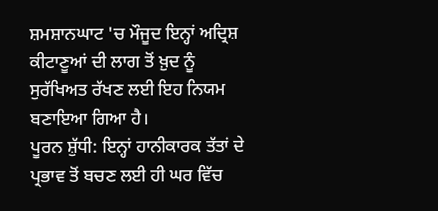ਸ਼ਮਸ਼ਾਨਘਾਟ 'ਚ ਮੌਜੂਦ ਇਨ੍ਹਾਂ ਅਦ੍ਰਿਸ਼ ਕੀਟਾਣੂਆਂ ਦੀ ਲਾਗ ਤੋਂ ਖ਼ੁਦ ਨੂੰ ਸੁਰੱਖਿਅਤ ਰੱਖਣ ਲਈ ਇਹ ਨਿਯਮ ਬਣਾਇਆ ਗਿਆ ਹੈ।
ਪੂਰਨ ਸ਼ੁੱਧੀ: ਇਨ੍ਹਾਂ ਹਾਨੀਕਾਰਕ ਤੱਤਾਂ ਦੇ ਪ੍ਰਭਾਵ ਤੋਂ ਬਚਣ ਲਈ ਹੀ ਘਰ ਵਿੱਚ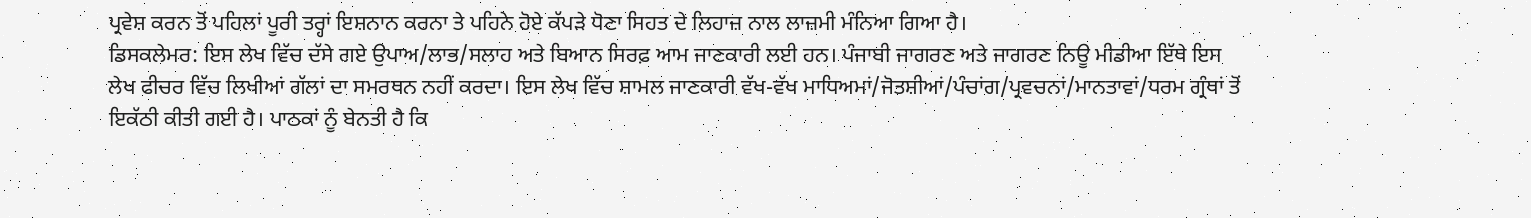ਪ੍ਰਵੇਸ਼ ਕਰਨ ਤੋਂ ਪਹਿਲਾਂ ਪੂਰੀ ਤਰ੍ਹਾਂ ਇਸ਼ਨਾਨ ਕਰਨਾ ਤੇ ਪਹਿਨੇ ਹੋਏ ਕੱਪੜੇ ਧੋਣਾ ਸਿਹਤ ਦੇ ਲਿਹਾਜ਼ ਨਾਲ ਲਾਜ਼ਮੀ ਮੰਨਿਆ ਗਿਆ ਹੈ।
ਡਿਸਕਲੇਮਰ: ਇਸ ਲੇਖ ਵਿੱਚ ਦੱਸੇ ਗਏ ਉਪਾਅ/ਲਾਭ/ਸਲਾਹ ਅਤੇ ਬਿਆਨ ਸਿਰਫ਼ ਆਮ ਜਾਣਕਾਰੀ ਲਈ ਹਨ। ਪੰਜਾਬੀ ਜਾਗਰਣ ਅਤੇ ਜਾਗਰਣ ਨਿਊ ਮੀਡੀਆ ਇੱਥੇ ਇਸ ਲੇਖ ਫੀਚਰ ਵਿੱਚ ਲਿਖੀਆਂ ਗੱਲਾਂ ਦਾ ਸਮਰਥਨ ਨਹੀਂ ਕਰਦਾ। ਇਸ ਲੇਖ ਵਿੱਚ ਸ਼ਾਮਲ ਜਾਣਕਾਰੀ ਵੱਖ-ਵੱਖ ਮਾਧਿਅਮਾਂ/ਜੋਤਸ਼ੀਆਂ/ਪੰਚਾਂਗ/ਪ੍ਰਵਚਨਾਂ/ਮਾਨਤਾਵਾਂ/ਧਰਮ ਗ੍ਰੰਥਾਂ ਤੋਂ ਇਕੱਠੀ ਕੀਤੀ ਗਈ ਹੈ। ਪਾਠਕਾਂ ਨੂੰ ਬੇਨਤੀ ਹੈ ਕਿ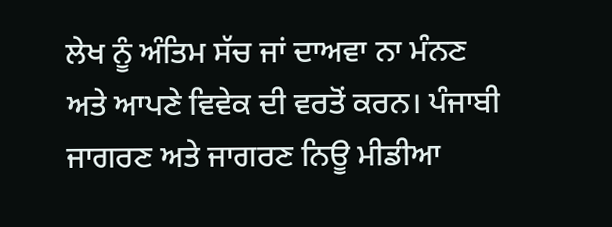ਲੇਖ ਨੂੰ ਅੰਤਿਮ ਸੱਚ ਜਾਂ ਦਾਅਵਾ ਨਾ ਮੰਨਣ ਅਤੇ ਆਪਣੇ ਵਿਵੇਕ ਦੀ ਵਰਤੋਂ ਕਰਨ। ਪੰਜਾਬੀ ਜਾਗਰਣ ਅਤੇ ਜਾਗਰਣ ਨਿਊ ਮੀਡੀਆ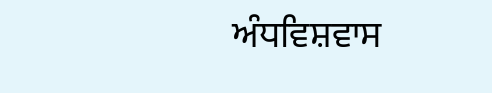ਅੰਧਵਿਸ਼ਵਾਸ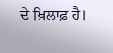ਦੇ ਖ਼ਿਲਾਫ਼ ਹੈ।